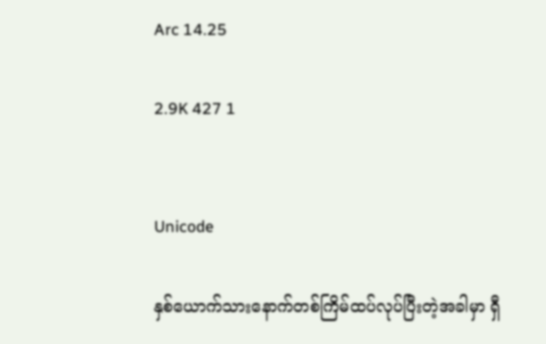Arc 14.25

2.9K 427 1


Unicode

နှစ်ယောက်သားနောက်တစ်ကြိမ်ထပ်လုပ်ပြီးတဲ့အခါမှာ ရှီ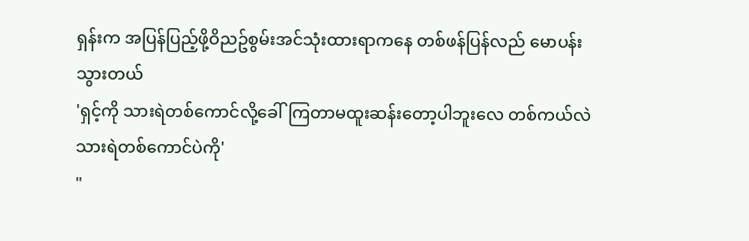ရှန်းက အပြန်ပြည့်ဖို့ဝိညဥ်စွမ်းအင်သုံးထားရာကနေ တစ်ဖန်ပြန်လည် မောပန်းသွားတယ်
'ရှင့်ကို သားရဲတစ်ကောင်လို့ခေါ်ကြတာမထူးဆန်းတော့ပါဘူးလေ တစ်ကယ်လဲသားရဲတစ်ကောင်ပဲကို'
"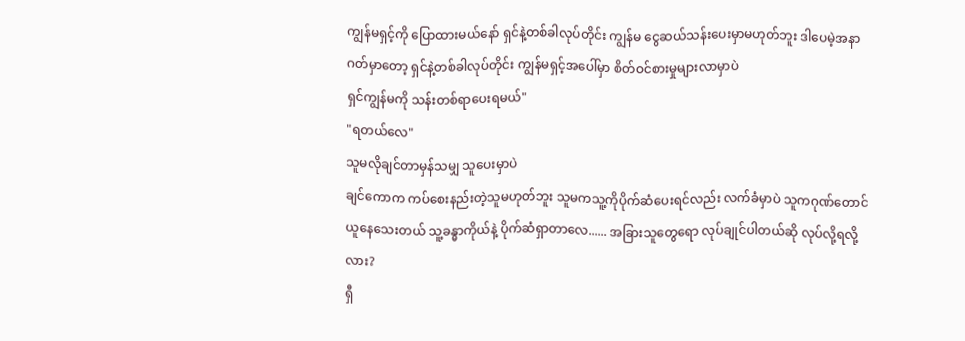ကျွန်မရှင့်ကို ပြောထားမယ်နော် ရှင်နဲ့တစ်ခါလုပ်တိုင်း ကျွန်မ ငွေဆယ်သန်းပေးမှာမဟုတ်ဘူး ဒါပေမဲ့အနာဂတ်မှာတော့ ရှင်နဲ့တစ်ခါလုပ်တိုင်း ကျွန်မရှင့်အပေါ်မှာ စိတ်ဝင်စားမှုများလာမှာပဲ
ရှင်ကျွန်မကို သန်းတစ်ရာပေးရမယ်"
"ရတယ်လေ"
သူမလိုချင်တာမှန်သမျှ သူပေးမှာပဲ
ချင်ကောက ကပ်စေးနည်းတဲ့သူမဟုတ်ဘူး သူမကသူ့ကိုပိုက်ဆံပေးရင်လည်း လက်ခံမှာပဲ သူကဂုဏ်တောင်ယူနေသေးတယ် သူ့ခန္ဓာကိုယ်နဲ့ ပိုက်ဆံရှာတာလေ...... အခြားသူတွေရော လုပ်ချုင်ပါတယ်ဆို လုပ်လို့ရလို့လား?
ရှီ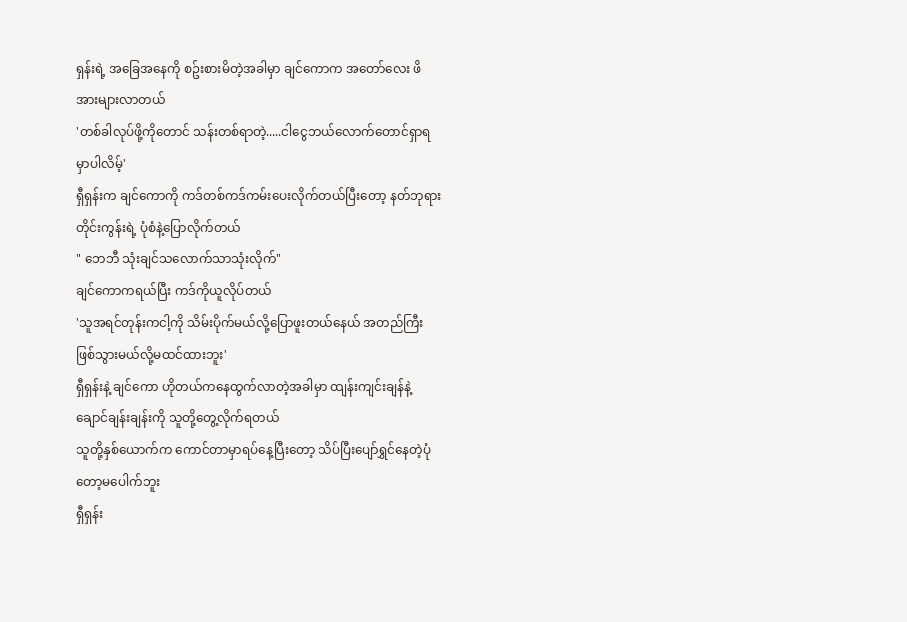ရှန်းရဲ့ အခြေအနေကို စဥ်းစားမိတဲ့အခါမှာ ချင်ကောက အတော်လေး ဖိအားများလာတယ်
'တစ်ခါလုပ်ဖို့ကိုတောင် သန်းတစ်ရာတဲ့.....ငါငွေဘယ်လောက်တောင်ရှာရမှာပါလိမ့်'
ရှီရှန်းက ချင်ကောကို ကဒ်တစ်ကဒ်ကမ်းပေးလိုက်တယ်ပြီးတော့ နတ်ဘုရားတိုင်းကွန်းရဲ့ ပုံစံနဲ့ပြောလိုက်တယ်
" ဘေဘီ သုံးချင်သလောက်သာသုံးလိုက်"
ချင်ကောကရယ်ပြီး ကဒ်ကိုယူလိုပ်တယ်
'သူအရင်တုန်းကငါ့ကို သိမ်းပိုက်မယ်လို့ပြောဖူးတယ်နေယ် အတည်ကြီးဖြစ်သွားမယ်လို့မထင်ထားဘူး'
ရှီရှန်းနဲ့ ချင်ကော ဟိုတယ်ကနေထွက်လာတဲ့အခါမှာ ထျန်းကျင်းချန်နဲ့ချောင်ချန်းချန်းကို သူတို့တွေ့လိုက်ရတယ်
သူတို့နှစ်ယောက်က ကောင်တာမှာရပ်နေ့ပြီးတော့ သိပ်ပြီးပျော်ရွှင်နေတဲ့ပုံတော့မပေါက်ဘူး
ရှီရှန်း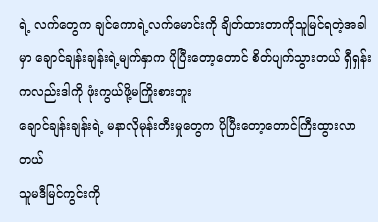ရဲ့ လက်တွေက ချင်ကောရဲ့လက်မောင်းကို ချိတ်ထားတာကိုသူမြင်ရတဲ့အခါမှာ ချောင်ချန်းချန်းရဲ့မျက်နှာက ပိုပြီးတော့တောင် စိတ်ပျက်သွားတယ် ရှီရှန်းကလည်းဒါကို ဖုံးကွယ်ဖို့မကြိုးစားဘူး
ချောင်ချန်းချန်းရဲ့ မနာလိုမုန်းတီးမှုတွေက ပိုပြီးတော့တောင်ကြီးထွားလာတယ်
သူမဒီမြင်ကွင်းကို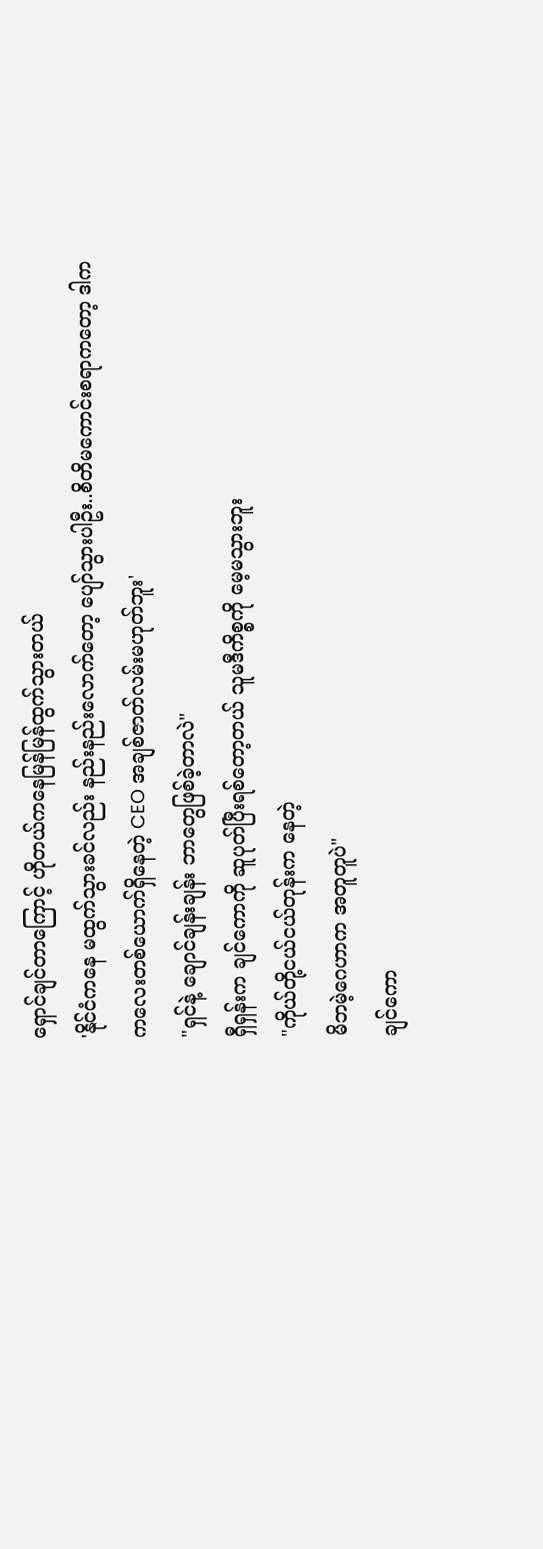ရှောင်ချင်တာကြောင့် ဟိုတယ်ကနေမြန်မြန်ထွက်သွားတယ်
'နိုင်ငံကနေ မထွက်သွားခင်လည်း နည်းနည်းလောက်တော့ ပျော်သွားပါဦး..စိတိမကောင်းစရာကတော့ ဒါက ကလေးတစ်ယောက်ရှိနေတဲ့ CEO အချစ်ဇာတ်လမ်းမဟုတ်ဘူး'
"ရှင်နဲ့ ချောင်ချန်းချန်း ဘာတွေဖြစ်ခဲ့တာလဲ"
ရှီရှန်းက ချင်ကောကို ဆူပုတ်ပြီးရစ်တော့တယ် သူမဒီကိစ္စကို မေ့မသွားဘူး
"ကိုယ်တို့ငယ်ငယ်တုန်းက နေတဲ့
မိဘမဲ့ဂေဟာက အတူတူပဲ"
ချင်ကော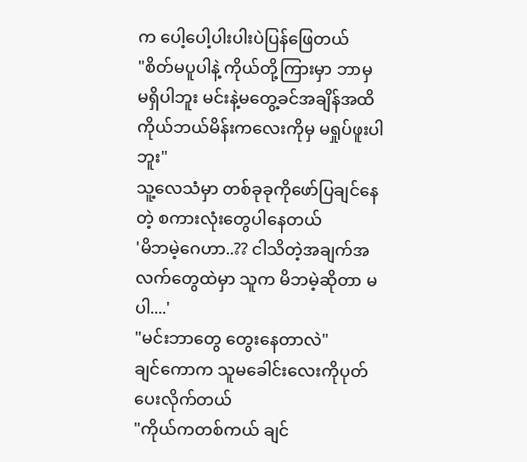က ပေါ့ပေါ့ပါးပါးပဲပြန်ဖြေတယ်
"စိတ်မပူပါနဲ့ ကိုယ်တို့ကြားမှာ ဘာမှ မရှိပါဘူး မင်းနဲ့မတွေ့ခင်အချိန်အထိ ကိုယ်ဘယ်မိန်းကလေးကိုမှ မရှုပ်ဖူးပါဘူး"
သူ့လေသံမှာ တစ်ခုခုကိုဖော်ပြချင်နေတဲ့ စကားလုံးတွေပါနေတယ်
'မိဘမဲ့ဂေဟာ..?? ငါသိတဲ့အချက်အလက်တွေထဲမှာ သူက မိဘမဲ့ဆိုတာ မပါ....'
"မင်းဘာတွေ တွေးနေတာလဲ"
ချင်ကောက သူမခေါင်းလေးကိုပုတ်ပေးလိုက်တယ်
"ကိုယ်ကတစ်ကယ် ချင်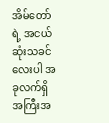အိမ်တော်ရဲ့ အငယ်ဆုံးသခင်လေးပါ အခုလက်ရှိ အကြီးအ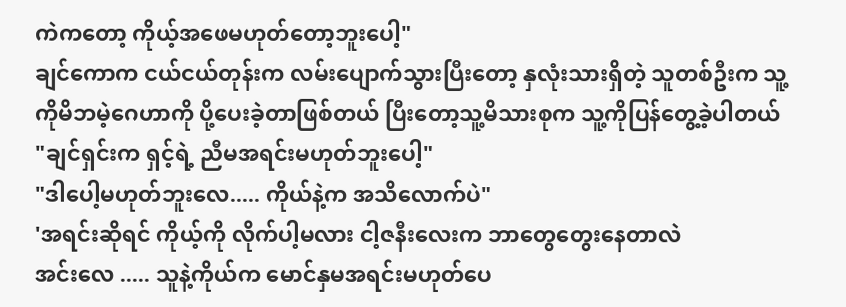ကဲကတော့ ကိုယ့်အဖေမဟုတ်တော့ဘူးပေါ့"
ချင်ကောက ငယ်ငယ်တုန်းက လမ်းပျောက်သွားပြီးတော့ နှလုံးသားရှိတဲ့ သူတစ်ဦးက သူ့ကိုမိဘမဲ့ဂေဟာကို ပို့ပေးခဲ့တာဖြစ်တယ် ပြီးတော့သူ့မိသားစုက သူ့ကိုပြန်တွေ့ခဲ့ပါတယ်
"ချင်ရှင်းက ရှင့်ရဲ့ ညီမအရင်းမဟုတ်ဘူးပေါ့"
"ဒါပေါ့မဟုတ်ဘူးလေ..... ကိုယ်နဲ့က အသိလောက်ပဲ"
'အရင်းဆိုရင် ကိုယ့်ကို လိုက်ပါ့မလား ငါ့ဇနီးလေးက ဘာတွေတွေးနေတာလဲ
အင်းလေ ..... သူနဲ့ကိုယ်က မောင်နှမအရင်းမဟုတ်ပေ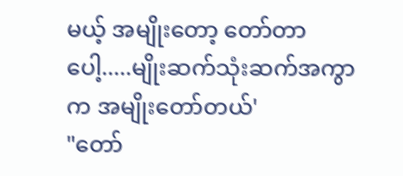မယ့် အမျိုးတော့ တော်တာပေါ့.....မျိုးဆက်သုံးဆက်အကွာက အမျိုးတော်တယ်'
"တော်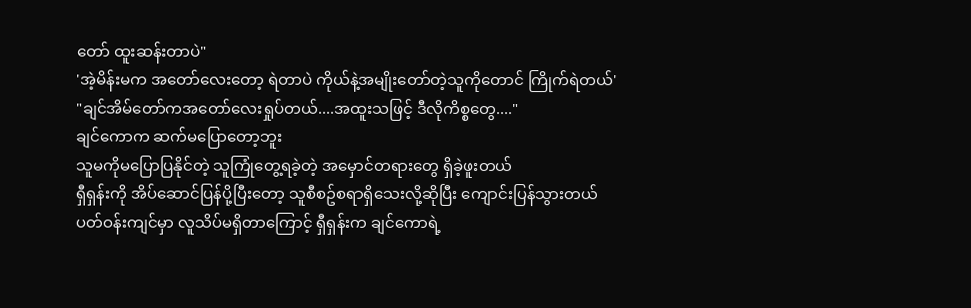တော် ထူးဆန်းတာပဲ"
'အဲ့မိန်းမက အတော်လေးတော့ ရဲတာပဲ ကိုယ်နဲ့အမျိုးတော်တဲ့သူကိုတောင် ကြိုက်ရဲတယ်'
"ချင်အိမ်တော်ကအတော်လေးရှုပ်တယ်....အထူးသဖြင့် ဒီလိုကိစ္စတွေ...."
ချင်ကောက ဆက်မပြောတော့ဘူး
သူမကိုမပြောပြနိုင်တဲ့ သူကြုံတွေ့ရခဲ့တဲ့ အမှောင်တရားတွေ ရှိခဲ့ဖူးတယ်
ရှီရှန်းကို အိပ်ဆောင်ပြန်ပို့ပြီးတော့ သူစီစဥ်စရာရှိသေးလို့ဆိုပြီး ကျောင်းပြန်သွားတယ်
ပတ်ဝန်းကျင်မှာ လူသိပ်မရှိတာကြောင့် ရှီရှန်းက ချင်ကောရဲ့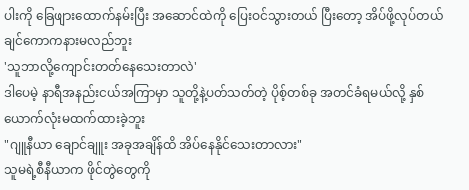ပါးကို ခြေဖျားထောက်နမ်းပြီး အဆောင်ထဲကို ပြေးဝင်သွားတယ် ပြီးတော့ အိပ်ဖို့လုပ်တယ်
ချင်ကောကနားမလည်ဘူး
'သူဘာလို့ကျောင်းတတ်နေသေးတာလဲ'
ဒါပေမဲ့ နာရီအနည်းငယ်အကြာမှာ သူတို့နဲ့ပတ်သတ်တဲ့ ပိုစ့်တစ်ခု အတင်ခံရမယ်လို့ နှစ်ယောက်လုံးမထက်ထားခဲ့ဘူး
"ဂျူနီယာ ချောင်ချူး အခုအချိန်ထိ အိပ်နေနိုင်သေးတာလား"
သူမရဲ့စီနီယာက ဖိုင်တွဲတွေကို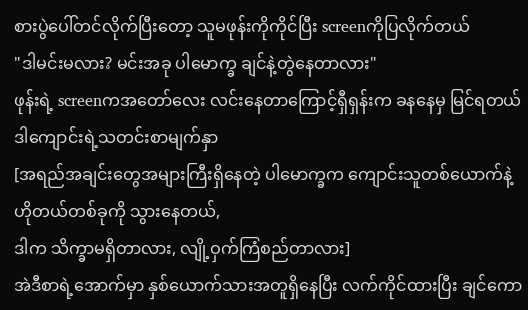စားပွဲပေါ်တင်လိုက်ပြီးတော့ သူမဖုန်းကိုကိုင်ပြီး screenကိုပြလိုက်တယ်
"ဒါမင်းမလား? မင်းအခု ပါမောက္ခ ချင်နဲ့တွဲနေတာလား"
ဖုန်းရဲ့ screenကအတော်လေး လင်းနေတာကြောင့်ရှီရှန်းက ခနနေမှ မြင်ရတယ် ဒါကျောင်းရဲ့သတင်းစာမျက်နှာ
[အရည်အချင်းတွေအများကြီးရှိနေတဲ့ ပါမောက္ခက ကျောင်းသူတစ်ယောက်နဲ့ ဟိုတယ်တစ်ခုကို သွားနေတယ်,
ဒါက သိက္ခာမရှိတာလား, လျို့ဝှက်ကြံစည်တာလား]
အဲဒီစာရဲ့အောက်မှာ နှစ်ယောက်သားအတူရှိနေပြီး လက်ကိုင်ထားပြီး ချင်ကော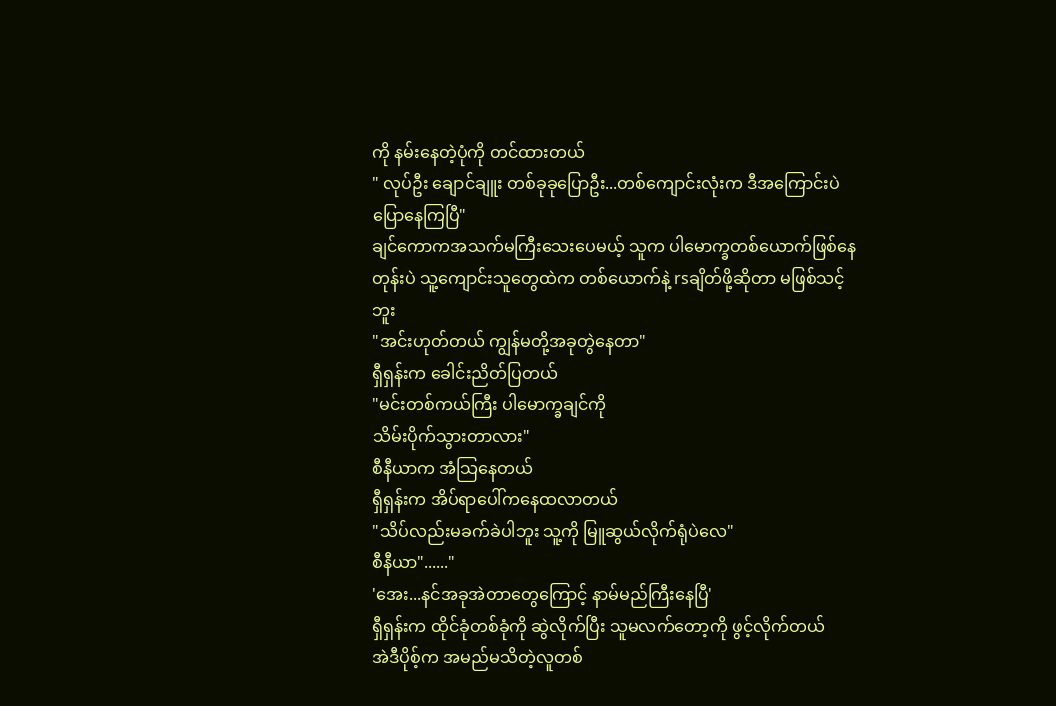ကို နမ်းနေတဲ့ပုံကို တင်ထားတယ်
" လုပ်ဦး ချောင်ချူး တစ်ခုခုပြောဦး...တစ်ကျောင်းလုံးက ဒီအကြောင်းပဲပြောနေကြပြီ"
ချင်ကောကအသက်မကြီးသေးပေမယ့် သူက ပါမောက္ခတစ်ယောက်ဖြစ်နေတုန်းပဲ သူ့ကျောင်းသူတွေထဲက တစ်ယောက်နဲ့ rsချိတ်ဖို့ဆိုတာ မဖြစ်သင့်ဘူး
"အင်းဟုတ်တယ် ကျွန်မတို့အခုတွဲနေတာ"
ရှီရှန်းက ခေါင်းညိတ်ပြတယ်
"မင်းတစ်ကယ်ကြီး ပါမောက္ခချင်ကို
သိမ်းပိုက်သွားတာလား"
စီနီယာက အံသြနေတယ်
ရှီရှန်းက အိပ်ရာပေါ်ကနေထလာတယ်
"သိပ်လည်းမခက်ခဲပါဘူး သူ့ကို မြူဆွယ်လိုက်ရုံပဲလေ"
စီနီယာ"......"
'အေး...နင်အခုအဲတာတွေကြောင့် နာမ်မည်ကြီးနေပြီ'
ရှီရှန်းက ထိုင်ခုံတစ်ခုံကို ဆွဲလိုက်ပြီး သူမလက်တော့ကို ဖွင့်လိုက်တယ်
အဲဒီပိုစ့်က အမည်မသိတဲ့လူတစ်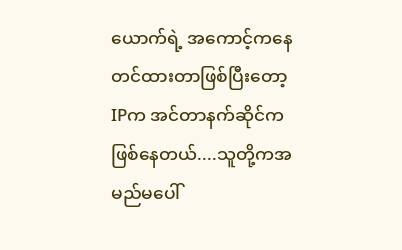ယောက်ရဲ့ အကောင့်ကနေ တင်ထားတာဖြစ်ပြီးတော့ IPက အင်တာနက်ဆိုင်က ဖြစ်နေတယ်....သူတို့ကအမည်မပေါ်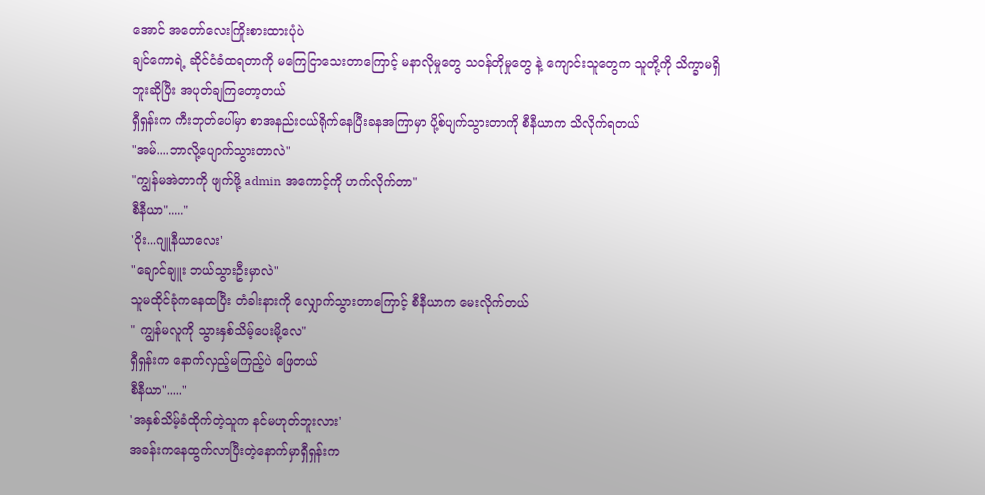အောင် အတော်လေးကြိုးစားထားပုံပဲ
ချင်ကောရဲ့ ဆိုင်ငံခံထရတာကို မကြေငြာသေးတာကြောင့် မနာလိုမှုတွေ သဝန်တိုမှုတွေ နဲ့ ကျောင်းသူတွေက သူတို့ကို သိက္ခာမရှိဘူးဆိုပြီး အပုတ်ချကြတော့တယ်
ရှီရှန်းက ကီးဘုတ်ပေါ်မှာ စာအနည်းငယ်ရိုက်နေပြီးခနအကြာမှာ ပို့စ်ပျက်သွားတာကို စီနီယာက သိလိုက်ရတယ်
"အမ်....ဘာလို့ပျောက်သွားတာလဲ"
"ကျွန်မအဲတာကို ဖျက်ဖို့ admin အကောင့်ကို ဟက်လိုက်တာ"
စီနီယာ"....."
'ဝိုး...ဂျူနီယာလေး'
"ချောင်ချူး ဘယ်သွားဦးမှာလဲ"
သူမထိုင်ခုံကနေထပြီး တံခါးနားကို လျှောက်သွားတာကြောင့် စီနီယာက မေးလိုက်တယ်
" ကျွန်မလူကို သွားနှစ်သိမ့်ပေးမို့လေ"
ရှီရှန်းက နောက်လှည့်မကြည့်ပဲ ဖြေတယ်
စီနီယာ"....."
'အနှစ်သိမ့်ခံထိုက်တဲ့သူက နင်မဟုတ်ဘူးလား'
အခန်းကနေထွက်လာပြီးတဲ့နောက်မှာရှီရှန်းက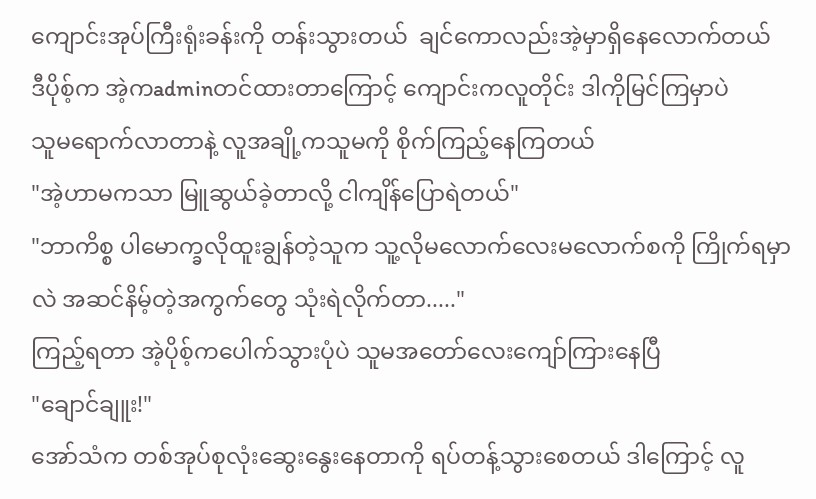ကျောင်းအုပ်ကြီးရုံးခန်းကို တန်းသွားတယ်  ချင်ကောလည်းအဲ့မှာရှိနေလောက်တယ်
ဒီပိုစ့်က အဲ့ကadminတင်ထားတာကြောင့် ကျောင်းကလူတိုင်း ဒါကိုမြင်ကြမှာပဲ
သူမရောက်လာတာနဲ့ လူအချို့ကသူမကို စိုက်ကြည့်နေကြတယ်
"အဲ့ဟာမကသာ မြူဆွယ်ခဲ့တာလို့ ငါကျိန်ပြောရဲတယ်"
"ဘာကိစ္စ ပါမောက္ခလိုထူးချွန်တဲ့သူက သူ့လိုမလောက်လေးမလောက်စကို ကြိုက်ရမှာလဲ အဆင်နိမ့်တဲ့အကွက်တွေ သုံးရဲလိုက်တာ....."
ကြည့်ရတာ အဲ့ပိုစ့်ကပေါက်သွားပုံပဲ သူမအတော်လေးကျော်ကြားနေပြီ
"ချောင်ချူး!"
အော်သံက တစ်အုပ်စုလုံးဆွေးနွေးနေတာကို ရပ်တန့်သွားစေတယ် ဒါကြောင့် လူ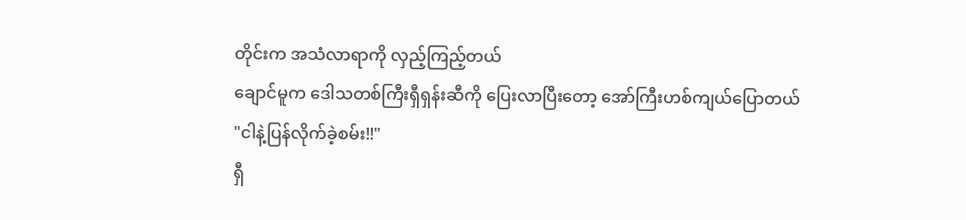တိုင်းက အသံလာရာကို လှည့်ကြည့်တယ်
ချောင်မူက ဒေါသတစ်ကြီးရှီရှန်းဆီကို ပြေးလာပြီးတော့ အော်ကြီးဟစ်ကျယ်ပြောတယ်
"ငါနဲ့ပြန်လိုက်ခဲ့စမ်း!!"
ရှီ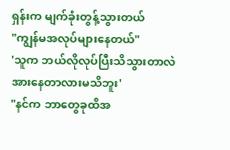ရှန်းက မျက်ခုံးတွန့်သွားတယ်
"ကျွန်မအလုပ်များနေတယ်"
'သူက ဘယ်လိုလုပ်ပြီးသိသွားတာလဲ အားနေတာလားမသိဘူး'
"နင်က ဘာတွေခုထိအ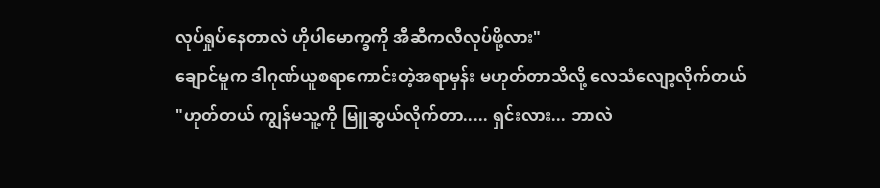လုပ်ရှုပ်နေတာလဲ ဟိုပါမောက္ခကို အီဆီကလီလုပ်ဖို့လား"
ချောင်မူက ဒါဂုဏ်ယူစရာကောင်းတဲ့အရာမှန်း မဟုတ်တာသိလို့ လေသံလျော့လိုက်တယ်
"ဟုတ်တယ် ကျွန်မသူ့ကို မြူဆွယ်လိုက်တာ..... ရှင်းလား... ဘာလဲ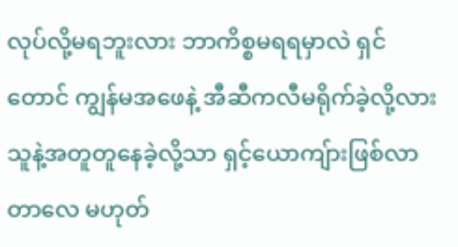လုပ်လို့မရဘူးလား ဘာကိစ္စမရရမှာလဲ ရှင်တောင် ကျွန်မအဖေနဲ့ အီဆီကလီမရိုက်ခဲ့လို့လား သူနဲ့အတူတူနေခဲ့လို့သာ ရှင့်ယောကျ်ားဖြစ်လာတာလေ မဟုတ်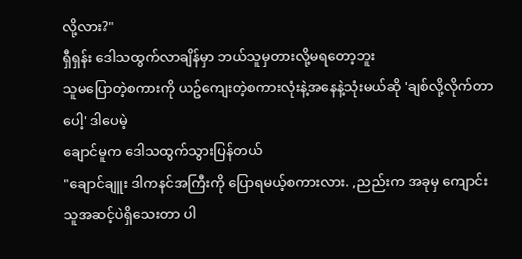လို့လား?"
ရှီရှန်း ဒေါသထွက်လာချိန်မှာ ဘယ်သူမှတားလို့မရတော့ဘူး
သူမပြောတဲ့စကားကို ယဥ်ကျေးတဲ့စကားလုံးနဲ့အနေနဲ့သုံးမယ်ဆို 'ချစ်လို့လိုက်တာပေါ့' ဒါပေမဲ့
ချောင်မူက ဒေါသထွက်သွားပြန်တယ်
"ချောင်ချူး ဒါကနင်အကြီးကို ပြောရမယ့်စကားလား. ,ညည်းက အခုမှ ကျောင်းသူအဆင့်ပဲရှိသေးတာ ပါ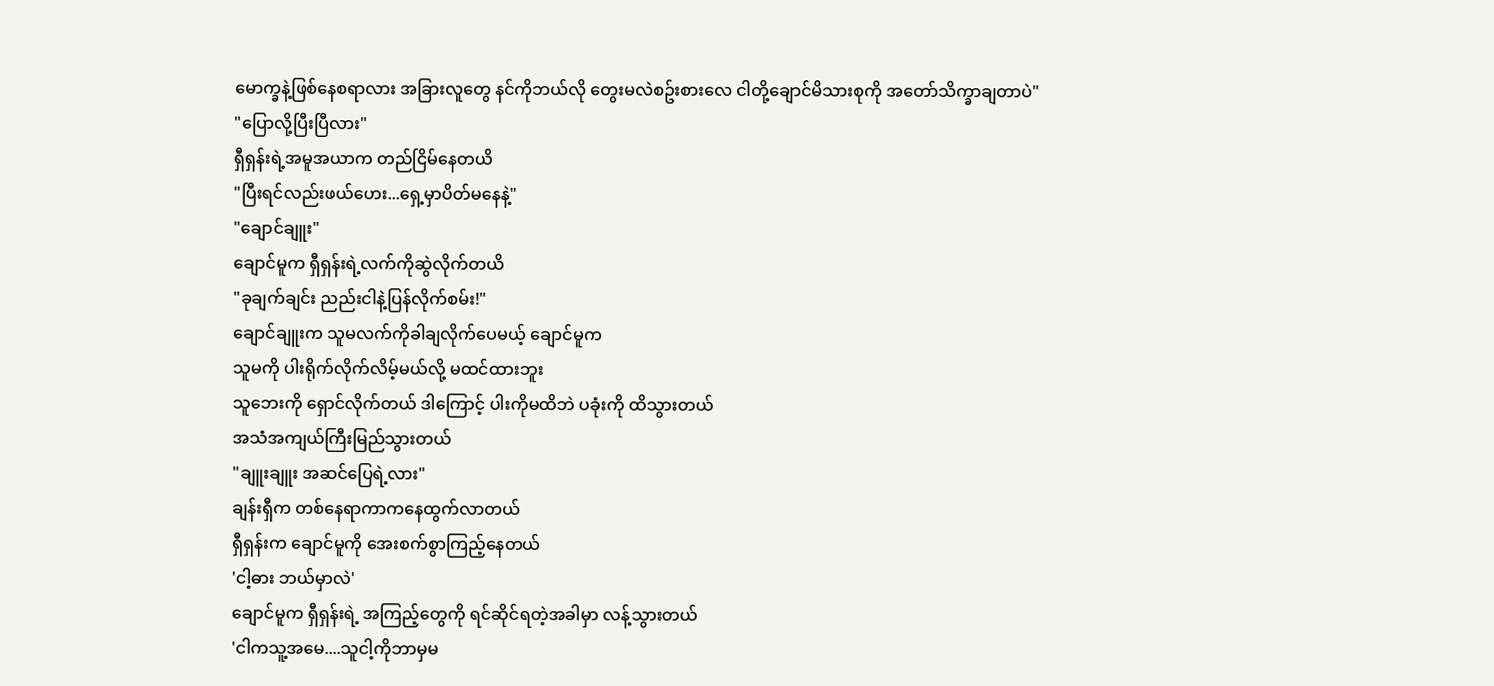မောက္ခနဲ့ဖြစ်နေစရာလား အခြားလူတွေ နင်ကိုဘယ်လို တွေးမလဲစဥ်းစားလေ ငါတို့ချောင်မိသားစုကို အတော်သိက္ခာချတာပဲ"
"ပြောလို့ပြီးပြီလား"
ရှီရှန်းရဲ့အမူအယာက တည်ငြိမ်နေတယိ
"ပြီးရင်လည်းဖယ်ဟေး...ရှေ့မှာပိတ်မနေနဲ့"
"ချောင်ချူး"
ချောင်မူက ရှီရှန်းရဲ့လက်ကိုဆွဲလိုက်တယိ
"ခုချက်ချင်း ညည်းငါနဲ့ပြန်လိုက်စမ်း!"
ချောင်ချူးက သူမလက်ကိုခါချလိုက်ပေမယ့် ချောင်မူက
သူမကို ပါးရိုက်လိုက်လိမ့်မယ်လို့ မထင်ထားဘူး
သူဘေးကို ရှောင်လိုက်တယ် ဒါကြောင့် ပါးကိုမထိဘဲ ပခုံးကို ထိသွားတယ်
အသံအကျယ်ကြီးမြည်သွားတယ်
"ချူးချူး အဆင်ပြေရဲ့လား"
ချန်းရှီက တစ်နေရာကာကနေထွက်လာတယ်
ရှီရှန်းက ချောင်မူကို အေးစက်စွာကြည့်နေတယ်
'ငါ့ဓား ဘယ်မှာလဲ'
ချောင်မူက ရှီရှန်းရဲ့ အကြည့်တွေကို ရင်ဆိုင်ရတဲ့အခါမှာ လန့်သွားတယ်
'ငါကသူ့အမေ....သူငါ့ကိုဘာမှမ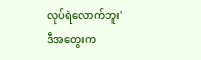လုပ်ရဲလောက်ဘူး'
ဒီအတွေးက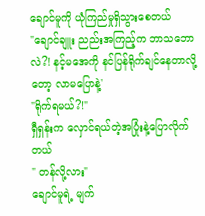ချောင်မူကို ယုံကြည်မှုရှိသွားစေတယ်
"ချောင်ချူး ညည်းအကြည့်က ဘာသဘောလဲ?! နင့်မအေကို နင်ပြန်ရိုက်ချင်နေတာလို့တော့ လာမပြောနဲ့'
"ရိုက်ရမယ်?!"
ရှီရှန်းက လှောင်ရယ်တဲ့အပြုံးနဲ့ပြောလိုက်တယ်
" တန်လို့လား"
ချောင်မူရဲ့ မျက်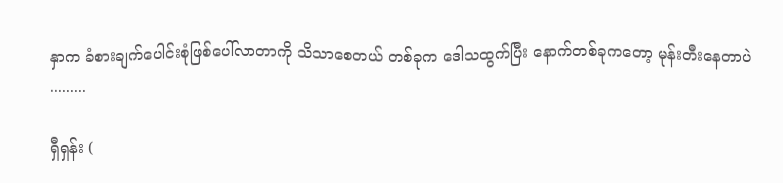နှာက ခံစားချက်ပေါင်းစုံဖြစ်ပေါ်လာတာကို သိသာစေတယ် တစ်ခုက ဒေါသထွက်ပြီး နောက်တစ်ခုကတော့ မုန်းတီးနေတာပဲ
.........

ရှီရှန်း (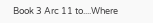Book 3 Arc 11 to....Where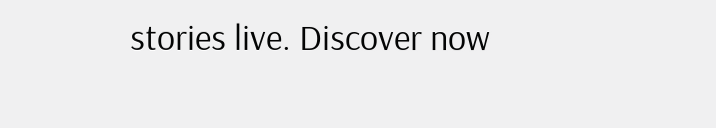stories live. Discover now